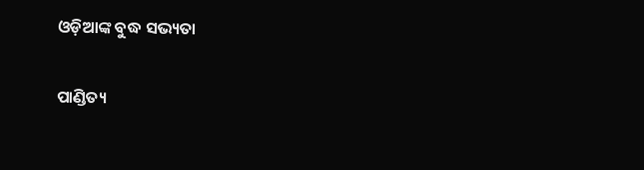ଓଡ଼ିଆଙ୍କ ବୁଦ୍ଧ ସଭ୍ୟତା

ପାଣ୍ଡିତ୍ୟ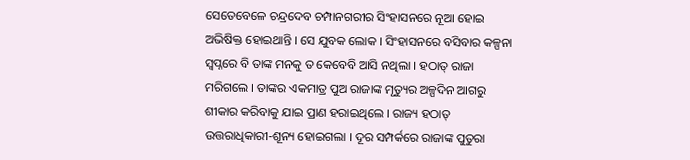ସେତେବେଳେ ଚନ୍ଦ୍ରଦେବ ଚମ୍ପାନଗରୀର ସିଂହାସନରେ ନୂଆ ହୋଇ ଅଭିଷିକ୍ତ ହୋଇଥାନ୍ତି । ସେ ଯୁବକ ଲୋକ । ସିଂହାସନରେ ବସିବାର କଳ୍ପନା ସ୍ୱପ୍ନରେ ବି ତାଙ୍କ ମନକୁ ତ କେବେବି ଆସି ନଥିଲା । ହଠାତ୍ ରାଜା ମରିଗଲେ । ତାଙ୍କର ଏକମାତ୍ର ପୁଅ ରାଜାଙ୍କ ମୃତ୍ୟୁର ଅଳ୍ପଦିନ ଆଗରୁ ଶୀକାର କରିବାକୁ ଯାଇ ପ୍ରାଣ ହରାଇଥିଲେ । ରାଜ୍ୟ ହଠାତ୍ ଉତ୍ତରାଧିକାରୀ-ଶୂନ୍ୟ ହୋଇଗଲା । ଦୂର ସମ୍ପର୍କରେ ରାଜାଙ୍କ ପୁତୁରା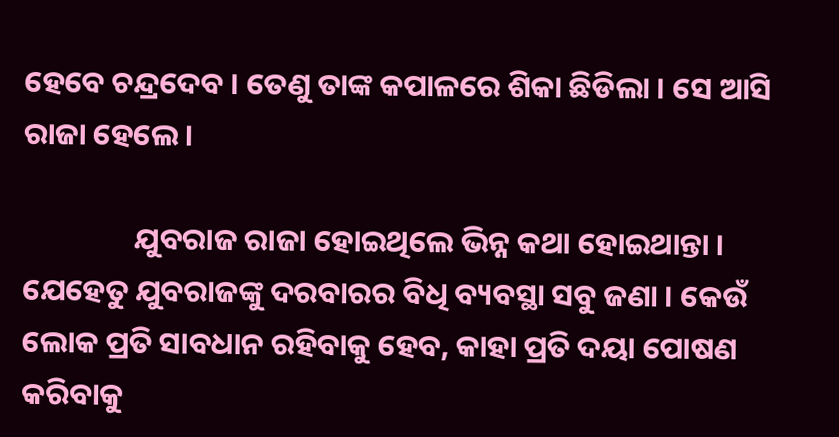ହେବେ ଚନ୍ଦ୍ରଦେବ । ତେଣୁ ତାଙ୍କ କପାଳରେ ଶିକା ଛିଡିଲା । ସେ ଆସି ରାଜା ହେଲେ ।

                ଯୁବରାଜ ରାଜା ହୋଇଥିଲେ ଭିନ୍ନ କଥା ହୋଇଥାନ୍ତା । ଯେହେତୁ ଯୁବରାଜଙ୍କୁ ଦରବାରର ବିଧି ବ୍ୟବସ୍ଥା ସବୁ ଜଣା । କେଉଁ ଲୋକ ପ୍ରତି ସାବଧାନ ରହିବାକୁ ହେବ, କାହା ପ୍ରତି ଦୟା ପୋଷଣ କରିବାକୁ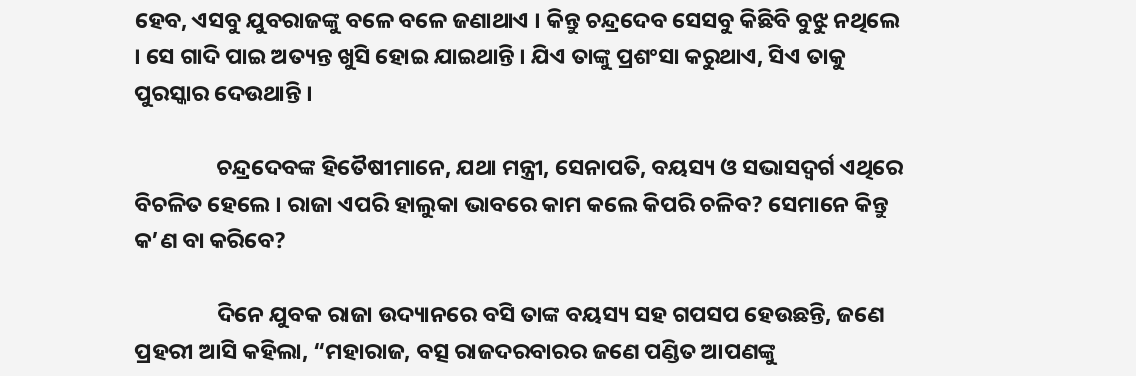ହେବ, ଏସବୁ ଯୁବରାଜଙ୍କୁ ବଳେ ବଳେ ଜଣାଥାଏ । କିନ୍ତୁ ଚନ୍ଦ୍ରଦେବ ସେସବୁ କିଛିବି ବୁଝୁ ନଥିଲେ । ସେ ଗାଦି ପାଇ ଅତ୍ୟନ୍ତ ଖୁସି ହୋଇ ଯାଇଥାନ୍ତି । ଯିଏ ତାଙ୍କୁ ପ୍ରଶଂସା କରୁଥାଏ, ସିଏ ତାକୁ ପୁରସ୍କାର ଦେଉଥାନ୍ତି ।

                ଚନ୍ଦ୍ରଦେବଙ୍କ ହିତୈଷୀମାନେ, ଯଥା ମନ୍ତ୍ରୀ, ସେନାପତି, ବୟସ୍ୟ ଓ ସଭାସଦ୍ବର୍ଗ ଏଥିରେ ବିଚଳିତ ହେଲେ । ରାଜା ଏପରି ହାଲୁକା ଭାବରେ କାମ କଲେ କିପରି ଚଳିବ? ସେମାନେ କିନ୍ତୁ କ’ଣ ବା କରିବେ?

                ଦିନେ ଯୁବକ ରାଜା ଉଦ୍ୟାନରେ ବସି ତାଙ୍କ ବୟସ୍ୟ ସହ ଗପସପ ହେଉଛନ୍ତି, ଜଣେ ପ୍ରହରୀ ଆସି କହିଲା, “ମହାରାଜ, ବତ୍ସ ରାଜଦରବାରର ଜଣେ ପଣ୍ଡିତ ଆପଣଙ୍କୁ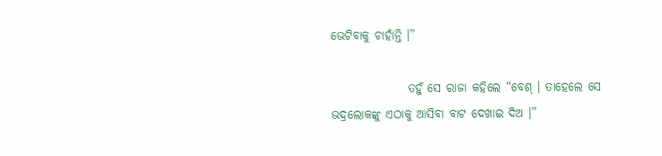ଭେଟିବାକୁ ଚାହାଁନ୍ତି ।”

                ତହୁଁ ସେ ରାଜା କହିଲେ “ବେଶ୍ । ତାହେଲେ ସେ ଭଦ୍ରଲୋକଙ୍କୁ ଏଠାକୁ ଆସିବା ବାଟ ଦେଖାଇ ଦିଅ ।”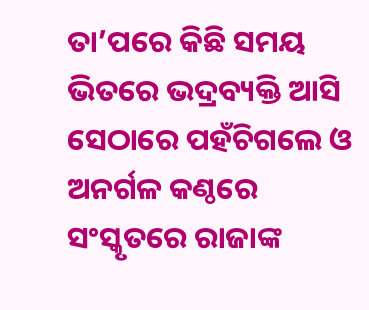ତା’ପରେ କିଛି ସମୟ ଭିତରେ ଭଦ୍ରବ୍ୟକ୍ତି ଆସି ସେଠାରେ ପହଁଚିଗଲେ ଓ ଅନର୍ଗଳ କଣ୍ଠରେ ସଂସ୍କୃତରେ ରାଜାଙ୍କ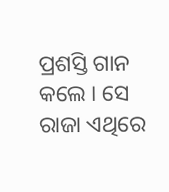ପ୍ରଶସ୍ତି ଗାନ କଲେ । ସେ ରାଜା ଏଥିରେ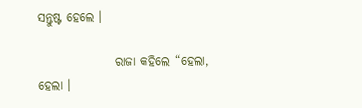ସନ୍ତୁଷ୍ଟ ହେଲେ ।

                ରାଜା କହିଲେ “ହେଲା, ହେଲା ।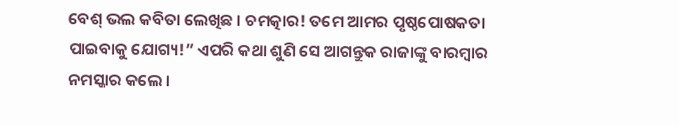ବେଶ୍ ଭଲ କବିତା ଲେଖିଛ । ଚମତ୍କାର! ତମେ ଆମର ପୃଷ୍ଠପୋଷକତା ପାଇବାକୁ ଯୋଗ୍ୟ!” ଏପରି କଥା ଶୁଣି ସେ ଆଗନ୍ତୁକ ରାଜାଙ୍କୁ ବାରମ୍ବାର ନମସ୍କାର କଲେ ।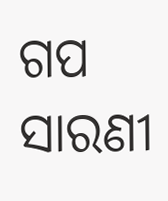ଗପ ସାରଣୀ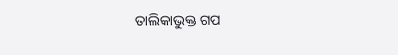ତାଲିକାଭୁକ୍ତ ଗପ